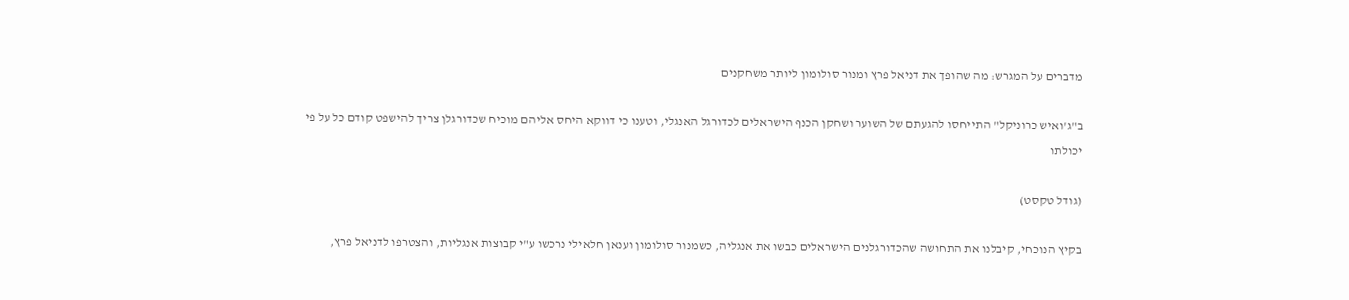מדברים על המגרש: מה שהופך את דניאל פרץ ומנור סולומון ליותר משחקנים

ב"ג'ואיש כרוניקל" התייחסו להגעתם של השוער ושחקן הכנף הישראלים לכדורגל האנגלי, וטענו כי דווקא היחס אליהם מוכיח שכדורגלן צריך להישפט קודם כל על פי יכולתו

(גודל טקסט)

בקיץ הנוכחי, קיבלנו את התחושה שהכדורגלנים הישראלים כבשו את אנגליה, כשמנור סולומון וענאן חלאילי נרכשו ע"י קבוצות אנגליות, והצטרפו לדניאל פרץ,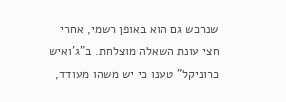שנרכש גם הוא באופן רשמי, אחרי חצי עונת השאלה מוצלחת. ב"ג'ואיש כרוניקל" טענו כי יש משהו מעודד,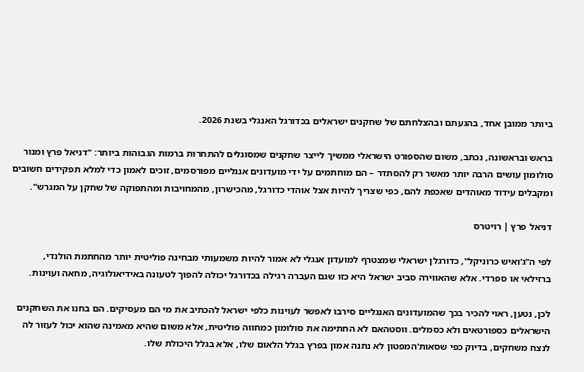ביותר ממובן אחד, בהגעתם ובהצלחתם של שחקנים ישראלים בכדורגל האנגלי בשנת 2026.

בראש ובראשונה, נכתב, משום שהספורט הישראלי ממשיך לייצר שחקנים שמסוגלים להתחרות ברמות הגבוהות ביותר: "דניאל פרץ ומנור סולומון עושים הרבה יותר מאשר רק להסתדר – הם מוחתמים על ידי מועדונים אנגליים מפורסמים, זוכים לאמון כדי למלא תפקידים חשובים ומקבלים עידוד מאוהדים שאכפת להם, כפי שצריך להיות אצל אוהדי כדורגל, מהכישרון, מהמחויבות ומהתפוקה של שחקן על המגרש".

דניאל פרץ | רויטרס

לפי ה"ג'ואיש כרוניקל", כדורגלן ישראלי שמצטרף למועדון אנגלי לא אמור להיות משמעותי מבחינה פוליטית יותר מהחתמת הולנדי, ברזילאי או ספרדי. אלא שהאווירה סביב ישראל היא כזו שגם העברה רגילה בכדורגל יכולה להפוך לטעונה באידיאולוגיה, מחאה ועוינות.

לכן, נטען, ראוי להכיר בכך שהמועדונים האנגליים סירבו לאפשר לעוינות כלפי ישראל להכתיב את מי הם מעסיקים. הם בחנו את השחקנים הישראלים כספורטאים ולא כסמלים. ווסטהאם לא החתימה את סולומון כמחווה פוליטית, אלא משום שהיא מאמינה שהוא יכול לעזור לה לנצח משחקים, בדיוק כפי שסאות'המפטון לא נתנה אמון בפרץ בגלל הלאום שלו, אלא בגלל היכולת שלו.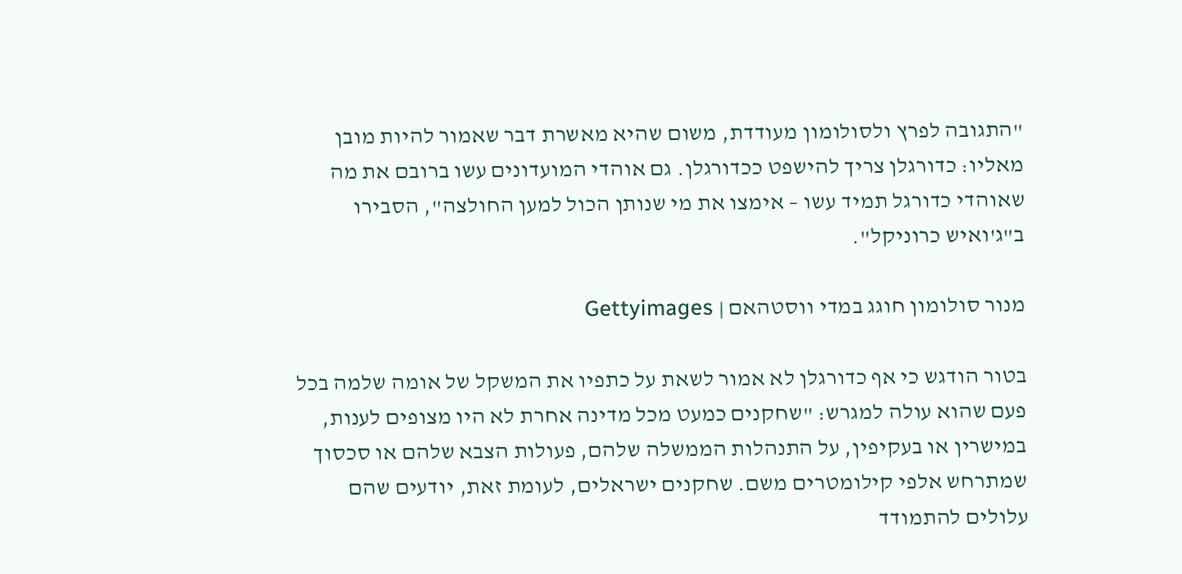"התגובה לפרץ ולסולומון מעודדת, משום שהיא מאשרת דבר שאמור להיות מובן מאליו: כדורגלן צריך להישפט ככדורגלן. גם אוהדי המועדונים עשו ברובם את מה שאוהדי כדורגל תמיד עשו – אימצו את מי שנותן הכול למען החולצה", הסבירו ב"ג'ואיש כרוניקל".

מנור סולומון חוגג במדי ווסטהאם | Gettyimages

בטור הודגש כי אף כדורגלן לא אמור לשאת על כתפיו את המשקל של אומה שלמה בכל פעם שהוא עולה למגרש: "שחקנים כמעט מכל מדינה אחרת לא היו מצופים לענות, במישרין או בעקיפין, על התנהלות הממשלה שלהם, פעולות הצבא שלהם או סכסוך שמתרחש אלפי קילומטרים משם. שחקנים ישראלים, לעומת זאת, יודעים שהם עלולים להתמודד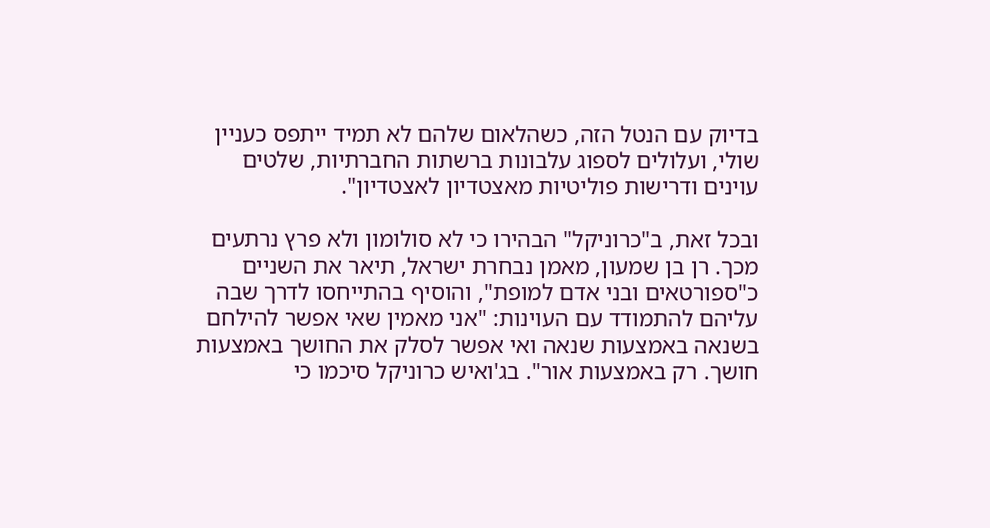בדיוק עם הנטל הזה, כשהלאום שלהם לא תמיד ייתפס כעניין שולי, ועלולים לספוג עלבונות ברשתות החברתיות, שלטים עוינים ודרישות פוליטיות מאצטדיון לאצטדיון".

ובכל זאת, ב"כרוניקל" הבהירו כי לא סולומון ולא פרץ נרתעים מכך. רן בן שמעון, מאמן נבחרת ישראל, תיאר את השניים כ"ספורטאים ובני אדם למופת", והוסיף בהתייחסו לדרך שבה עליהם להתמודד עם העוינות: "אני מאמין שאי אפשר להילחם בשנאה באמצעות שנאה ואי אפשר לסלק את החושך באמצעות חושך. רק באמצעות אור". בג'ואיש כרוניקל סיכמו כי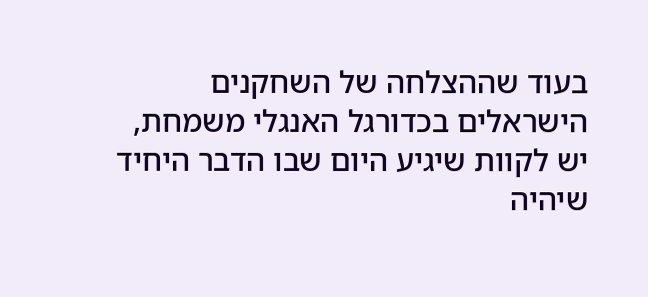בעוד שההצלחה של השחקנים הישראלים בכדורגל האנגלי משמחת, יש לקוות שיגיע היום שבו הדבר היחיד שיהיה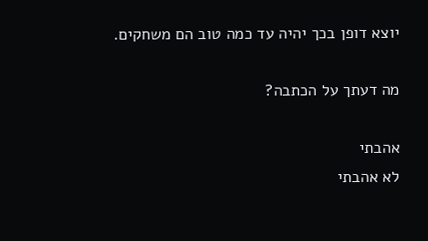יוצא דופן בכך יהיה עד כמה טוב הם משחקים.

מה דעתך על הכתבה?

אהבתי
לא אהבתי